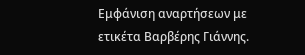Εμφάνιση αναρτήσεων με ετικέτα Βαρβέρης Γιάννης.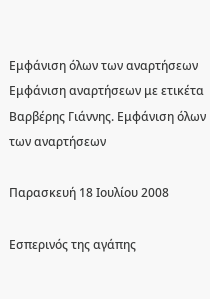Εμφάνιση όλων των αναρτήσεων
Εμφάνιση αναρτήσεων με ετικέτα Βαρβέρης Γιάννης. Εμφάνιση όλων των αναρτήσεων

Παρασκευή 18 Ιουλίου 2008

Εσπερινός της αγάπης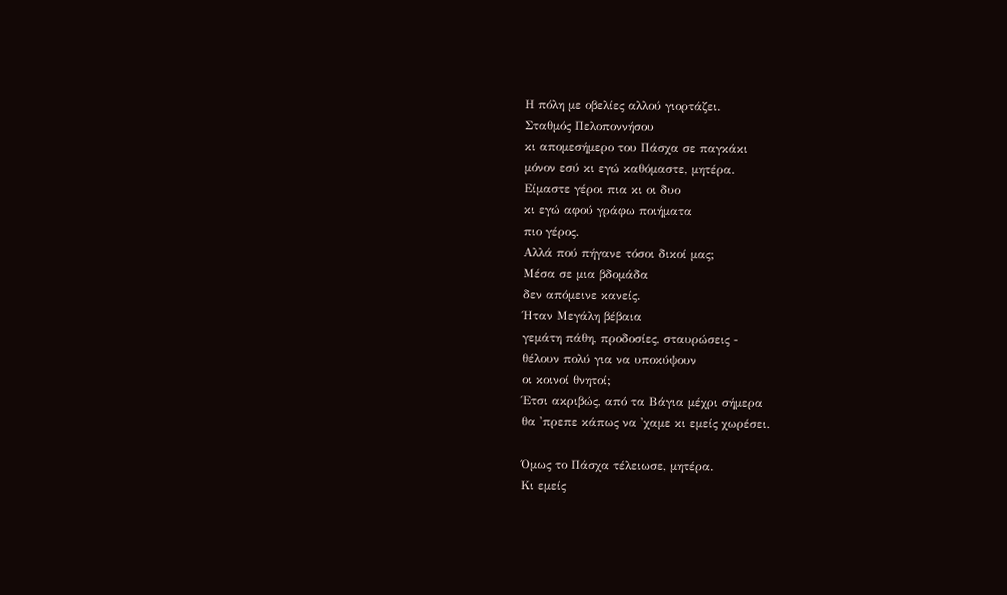Η πόλη με οβελίες αλλού γιορτάζει.
Σταθμός Πελοποννήσου
κι απομεσήμερο του Πάσχα σε παγκάκι
μόνον εσύ κι εγώ καθόμαστε, μητέρα.
Είμαστε γέροι πια κι οι δυο
κι εγώ αφού γράφω ποιήματα
πιο γέρος.
Αλλά πού πήγανε τόσοι δικοί μας;
Μέσα σε μια βδομάδα
δεν απόμεινε κανείς.
Ήταν Μεγάλη βέβαια
γεμάτη πάθη, προδοσίες, σταυρώσεις -
θέλουν πολύ για να υποκύψουν
οι κοινοί θνητοί;
Έτσι ακριβώς, από τα Βάγια μέχρι σήμερα
θα 'πρεπε κάπως να 'χαμε κι εμείς χωρέσει.

Όμως το Πάσχα τέλειωσε, μητέρα.
Κι εμείς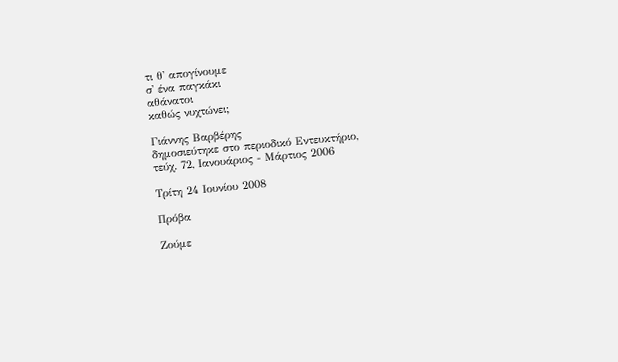τι θ' απογίνουμε
σ' ένα παγκάκι
αθάνατοι
καθώς νυχτώνει;

Γιάννης Βαρβέρης
δημοσιεύτηκε στο περιοδικό Εντευκτήριο,
τεύχ. 72, Ιανουάριος - Μάρτιος 2006

Τρίτη 24 Ιουνίου 2008

Πρόβα

Ζούμε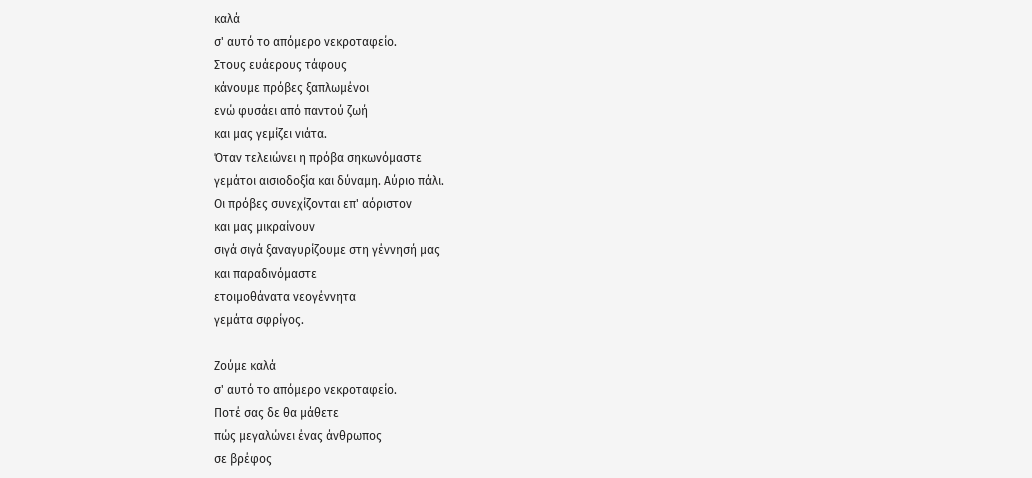καλά
σ' αυτό το απόμερο νεκροταφείο.
Στους ευάερους τάφους
κάνουμε πρόβες ξαπλωμένοι
ενώ φυσάει από παντού ζωή
και μας γεμίζει νιάτα.
Όταν τελειώνει η πρόβα σηκωνόμαστε
γεμάτοι αισιοδοξία και δύναμη. Αύριο πάλι.
Οι πρόβες συνεχίζονται επ' αόριστον
και μας μικραίνουν
σιγά σιγά ξαναγυρίζουμε στη γέννησή μας
και παραδινόμαστε
ετοιμοθάνατα νεογέννητα
γεμάτα σφρίγος.

Ζούμε καλά
σ' αυτό το απόμερο νεκροταφείο.
Ποτέ σας δε θα μάθετε
πώς μεγαλώνει ένας άνθρωπος
σε βρέφος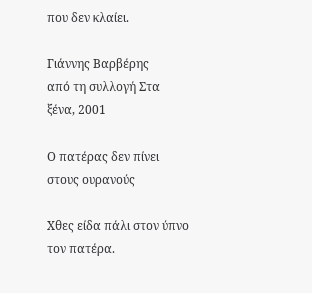που δεν κλαίει.

Γιάννης Βαρβέρης
από τη συλλογή Στα ξένα, 2001

Ο πατέρας δεν πίνει στους ουρανούς

Χθες είδα πάλι στον ύπνο τον πατέρα.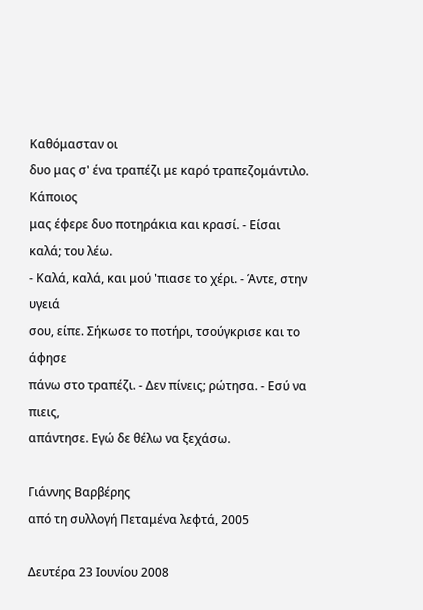Καθόμασταν οι
δυο μας σ' ένα τραπέζι με καρό τραπεζομάντιλο. Κάποιος
μας έφερε δυο ποτηράκια και κρασί. - Είσαι καλά; του λέω.
- Καλά, καλά, και μού 'πιασε το χέρι. - Άντε, στην υγειά
σου, είπε. Σήκωσε το ποτήρι, τσούγκρισε και το άφησε
πάνω στο τραπέζι. - Δεν πίνεις; ρώτησα. - Εσύ να πιεις,
απάντησε. Εγώ δε θέλω να ξεχάσω.

Γιάννης Βαρβέρης
από τη συλλογή Πεταμένα λεφτά, 2005

Δευτέρα 23 Ιουνίου 2008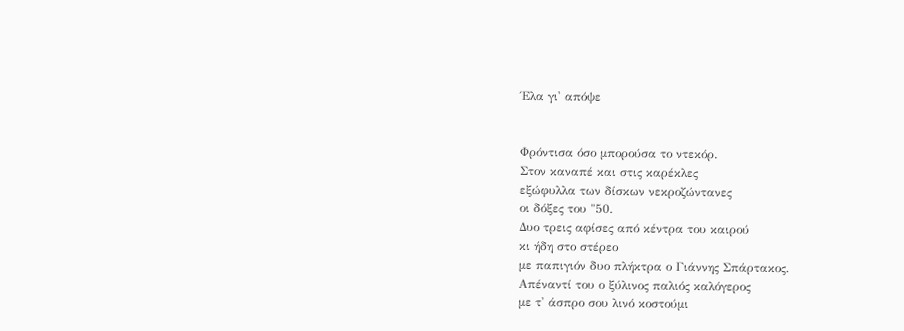Έλα γι' απόψε


Φρόντισα όσο μπορούσα το ντεκόρ.
Στον καναπέ και στις καρέκλες
εξώφυλλα των δίσκων νεκροζώντανες
οι δόξες του "50.
Δυο τρεις αφίσες από κέντρα του καιρού
κι ήδη στο στέρεο
με παπιγιόν δυο πλήκτρα ο Γιάννης Σπάρτακος.
Απέναντί του ο ξύλινος παλιός καλόγερος
με τ' άσπρο σου λινό κοστούμι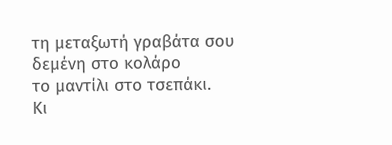τη μεταξωτή γραβάτα σου δεμένη στο κολάρο
το μαντίλι στο τσεπάκι.
Κι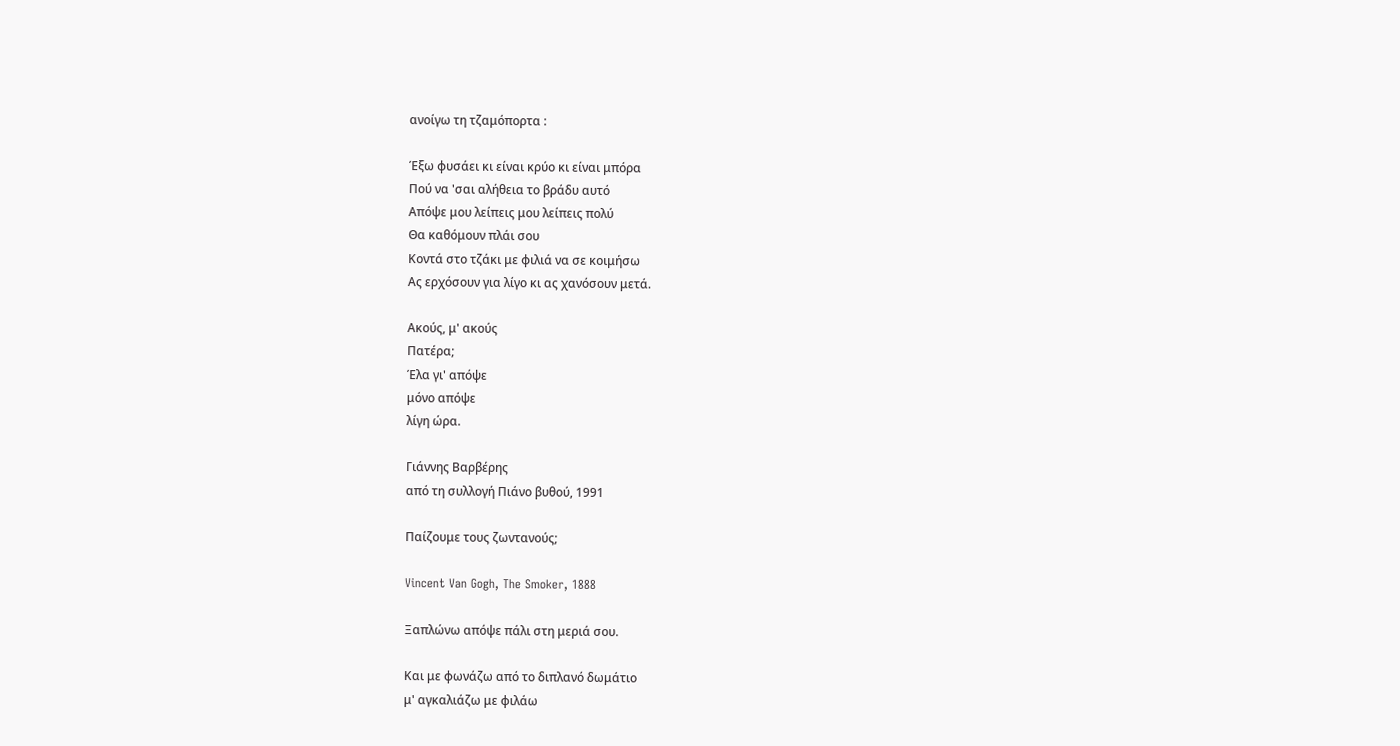ανοίγω τη τζαμόπορτα :

Έξω φυσάει κι είναι κρύο κι είναι μπόρα
Πού να 'σαι αλήθεια το βράδυ αυτό
Απόψε μου λείπεις μου λείπεις πολύ
Θα καθόμουν πλάι σου
Κοντά στο τζάκι με φιλιά να σε κοιμήσω
Ας ερχόσουν για λίγο κι ας χανόσουν μετά.

Ακούς, μ' ακούς
Πατέρα;
Έλα γι' απόψε
μόνο απόψε
λίγη ώρα.

Γιάννης Βαρβέρης
από τη συλλογή Πιάνο βυθού, 1991

Παίζουμε τους ζωντανούς;

Vincent Van Gogh, The Smoker, 1888

Ξαπλώνω απόψε πάλι στη μεριά σου.

Και με φωνάζω από το διπλανό δωμάτιο
μ' αγκαλιάζω με φιλάω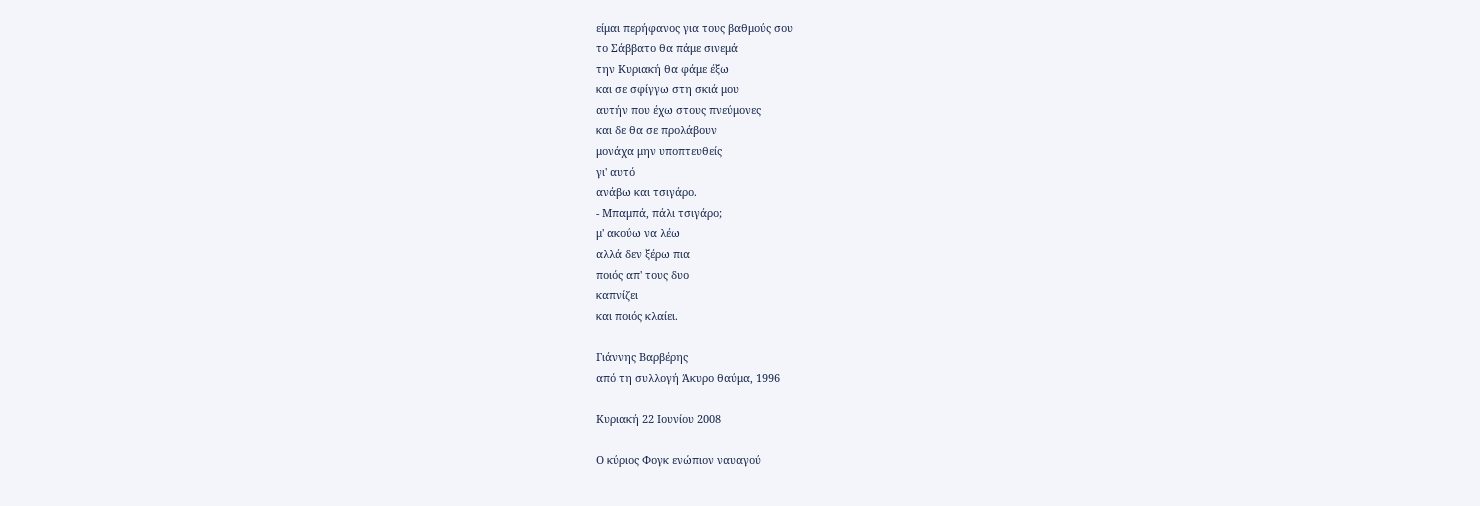είμαι περήφανος για τους βαθμούς σου
το Σάββατο θα πάμε σινεμά
την Κυριακή θα φάμε έξω
και σε σφίγγω στη σκιά μου
αυτήν που έχω στους πνεύμονες
και δε θα σε προλάβουν
μονάχα μην υποπτευθείς
γι' αυτό
ανάβω και τσιγάρο.
- Μπαμπά, πάλι τσιγάρο;
μ' ακούω να λέω
αλλά δεν ξέρω πια
ποιός απ' τους δυο
καπνίζει
και ποιός κλαίει.

Γιάννης Βαρβέρης
από τη συλλογή Άκυρο θαύμα, 1996

Κυριακή 22 Ιουνίου 2008

Ο κύριος Φογκ ενώπιον ναυαγού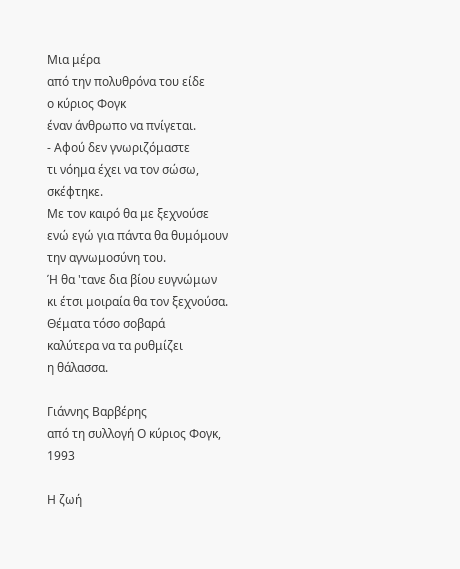Μια μέρα
από την πολυθρόνα του είδε
ο κύριος Φογκ
έναν άνθρωπο να πνίγεται.
- Αφού δεν γνωριζόμαστε
τι νόημα έχει να τον σώσω, σκέφτηκε.
Με τον καιρό θα με ξεχνούσε
ενώ εγώ για πάντα θα θυμόμουν
την αγνωμοσύνη του.
Ή θα 'τανε δια βίου ευγνώμων
κι έτσι μοιραία θα τον ξεχνούσα.
Θέματα τόσο σοβαρά
καλύτερα να τα ρυθμίζει
η θάλασσα.

Γιάννης Βαρβέρης
από τη συλλογή Ο κύριος Φογκ, 1993

Η ζωή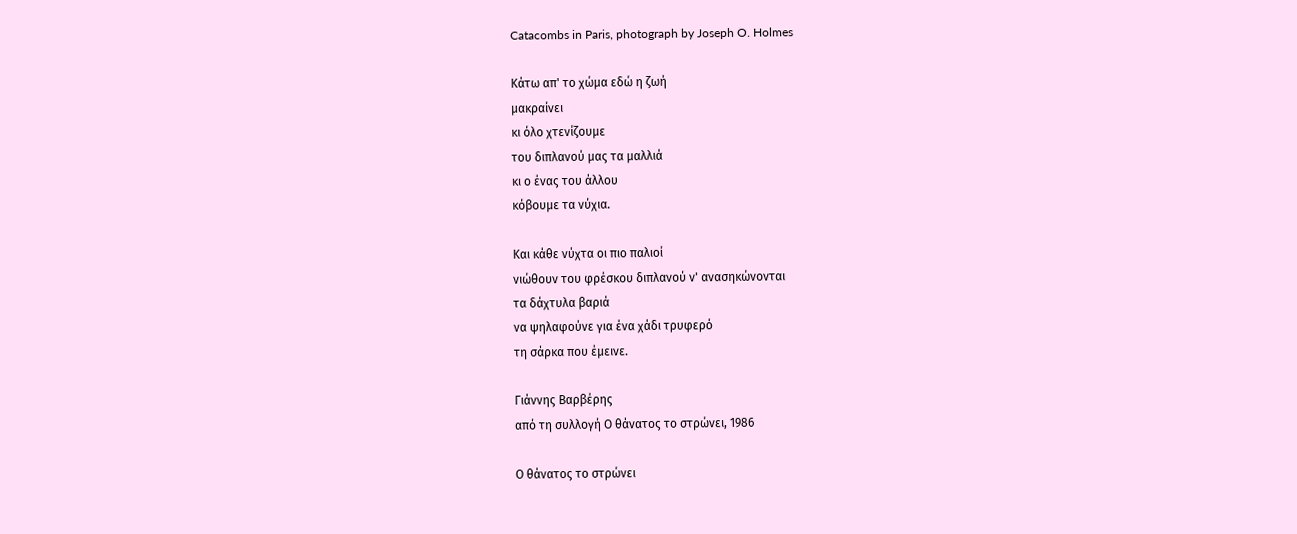Catacombs in Paris, photograph by Joseph O. Holmes

Κάτω απ' το χώμα εδώ η ζωή
μακραίνει
κι όλο χτενίζουμε
του διπλανού μας τα μαλλιά
κι ο ένας του άλλου
κόβουμε τα νύχια.

Και κάθε νύχτα οι πιο παλιοί
νιώθουν του φρέσκου διπλανού ν' ανασηκώνονται
τα δάχτυλα βαριά
να ψηλαφούνε για ένα χάδι τρυφερό
τη σάρκα που έμεινε.

Γιάννης Βαρβέρης
από τη συλλογή Ο θάνατος το στρώνει, 1986

Ο θάνατος το στρώνει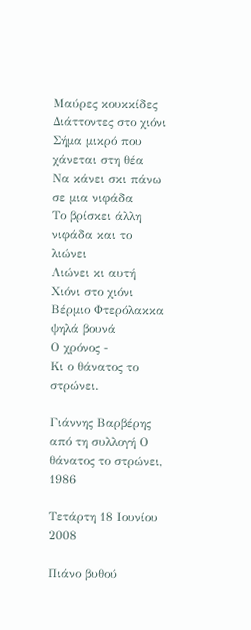Μαύρες κουκκίδες
Διάττοντες στο χιόνι
Σήμα μικρό που χάνεται στη θέα
Να κάνει σκι πάνω σε μια νιφάδα
Το βρίσκει άλλη νιφάδα και το λιώνει
Λιώνει κι αυτή
Χιόνι στο χιόνι
Βέρμιο Φτερόλακκα ψηλά βουνά
Ο χρόνος -
Κι ο θάνατος το στρώνει.

Γιάννης Βαρβέρης
από τη συλλογή Ο θάνατος το στρώνει, 1986

Τετάρτη 18 Ιουνίου 2008

Πιάνο βυθού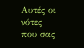Αυτές οι νότες
που σας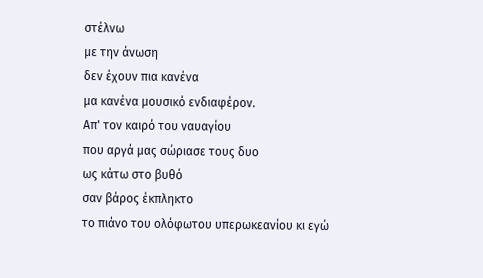στέλνω
με την άνωση
δεν έχουν πια κανένα
μα κανένα μουσικό ενδιαφέρον.
Απ' τον καιρό του ναυαγίου
που αργά μας σώριασε τους δυο
ως κάτω στο βυθό
σαν βάρος έκπληκτο
το πιάνο του ολόφωτου υπερωκεανίου κι εγώ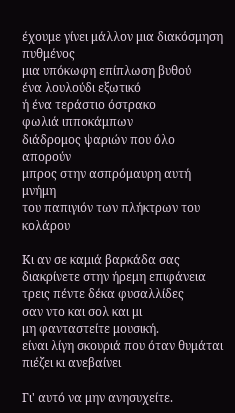έχουμε γίνει μάλλον μια διακόσμηση πυθμένος
μια υπόκωφη επίπλωση βυθού
ένα λουλούδι εξωτικό
ή ένα τεράστιο όστρακο
φωλιά ιπποκάμπων
διάδρομος ψαριών που όλο απορούν
μπρος στην ασπρόμαυρη αυτή μνήμη
του παπιγιόν των πλήκτρων του κολάρου

Κι αν σε καμιά βαρκάδα σας
διακρίνετε στην ήρεμη επιφάνεια
τρεις πέντε δέκα φυσαλλίδες
σαν ντο και σολ και μι
μη φανταστείτε μουσική.
είναι λίγη σκουριά που όταν θυμάται
πιέζει κι ανεβαίνει

Γι' αυτό να μην ανησυχείτε.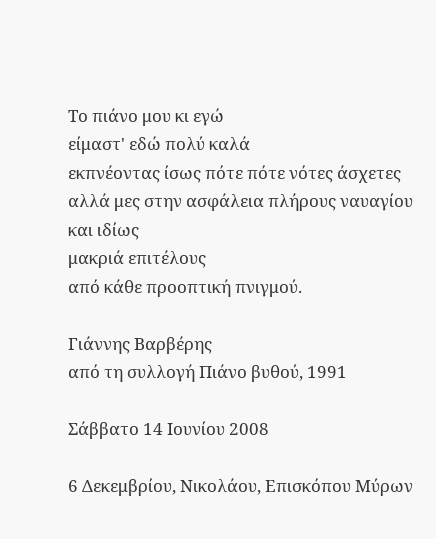Το πιάνο μου κι εγώ
είμαστ' εδώ πολύ καλά
εκπνέοντας ίσως πότε πότε νότες άσχετες
αλλά μες στην ασφάλεια πλήρους ναυαγίου
και ιδίως
μακριά επιτέλους
από κάθε προοπτική πνιγμού.

Γιάννης Βαρβέρης
από τη συλλογή Πιάνο βυθού, 1991

Σάββατο 14 Ιουνίου 2008

6 Δεκεμβρίου, Νικολάου, Επισκόπου Μύρων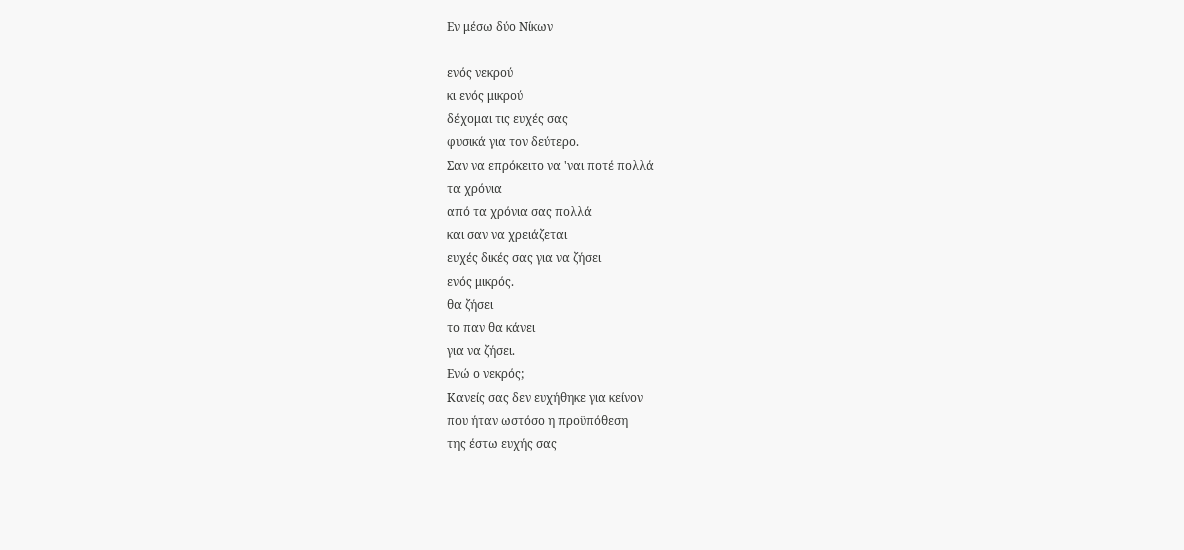Εν μέσω δύο Νίκων

ενός νεκρού
κι ενός μικρού
δέχομαι τις ευχές σας
φυσικά για τον δεύτερο.
Σαν να επρόκειτο να 'ναι ποτέ πολλά
τα χρόνια
από τα χρόνια σας πολλά
και σαν να χρειάζεται
ευχές δικές σας για να ζήσει
ενός μικρός.
θα ζήσει
το παν θα κάνει
για να ζήσει.
Ενώ ο νεκρός;
Κανείς σας δεν ευχήθηκε για κείνον
που ήταν ωστόσο η προϋπόθεση
της έστω ευχής σας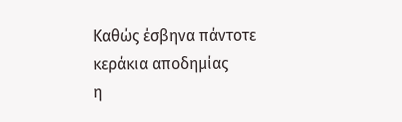Καθώς έσβηνα πάντοτε
κεράκια αποδημίας
η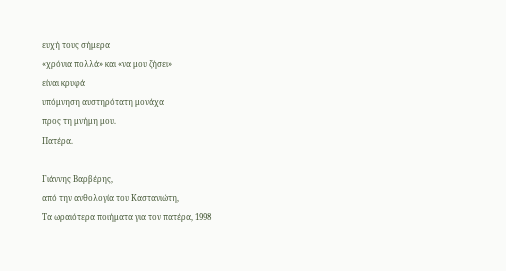ευχή τους σήμερα
«χρόνια πολλά» και «να μου ζήσει»
είναι κρυφά
υπόμνηση αυστηρότατη μονάχα
προς τη μνήμη μου.
Πατέρα.

Γιάννης Βαρβέρης,
από την ανθολογία του Καστανιώτη,
Τα ωραιότερα ποιήματα για τον πατέρα, 1998